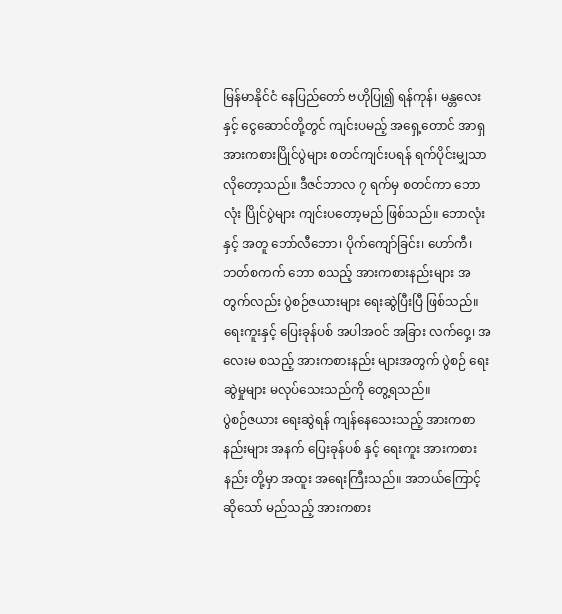မြန်မာနိုင်ငံ နေပြည်တော် ဗဟိုပြု၍ ရန်ကုန်၊ မန္တလေး နှင့် ငွေဆောင်တို့တွင် ကျင်းပမည့် အရှေ့တောင် အာရှ အားကစားပြိုင်ပွဲများ စတင်ကျင်းပရန် ရက်ပိုင်းမျှသာ လိုတော့သည်။ ဒီဇင်ဘာလ ၇ ရက်မှ စတင်ကာ ဘောလုံး ပြိုင်ပွဲများ ကျင်းပတော့မည် ဖြစ်သည်။ ဘောလုံးနှင့် အတူ ဘော်လီဘော၊ ပိုက်ကျော်ခြင်း၊ ဟော်ကီ၊ ဘတ်စကက် ဘော စသည့် အားကစားနည်းများ အတွက်လည်း ပွဲစဉ်ဇယားများ ရေးဆွဲပြီးပြီ ဖြစ်သည်။ ရေးကူးနှင့် ပြေးခုန်ပစ် အပါအဝင် အခြား လက်ဝှေ့၊ အလေးမ စသည့် အားကစားနည်း များအတွက် ပွဲစဉ် ရေးဆွဲမှုများ မလုပ်သေးသည်ကို တွေ့ရသည်။
ပွဲစဉ်ဇယား ရေးဆွဲရန် ကျန်နေသေးသည့် အားကစာနည်းများ အနက် ပြေးခုန်ပစ် နှင့် ရေးကူး အားကစားနည်း တို့မှာ အထူး အရေးကြီးသည်။ အဘယ်ကြောင့် ဆိုသော် မည်သည့် အားကစား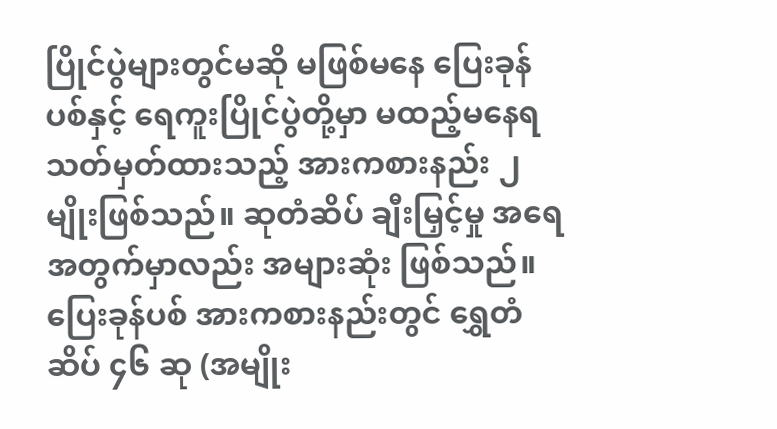ပြိုင်ပွဲများတွင်မဆို မဖြစ်မနေ ပြေးခုန်ပစ်နှင့် ရေကူးပြိုင်ပွဲတို့မှာ မထည့်မနေရ သတ်မှတ်ထားသည့် အားကစားနည်း ၂ မျိုးဖြစ်သည်။ ဆုတံဆိပ် ချီးမြှင့်မှု အရေအတွက်မှာလည်း အများဆုံး ဖြစ်သည်။ ပြေးခုန်ပစ် အားကစားနည်းတွင် ရွှေတံဆိပ် ၄၆ ဆု (အမျိုး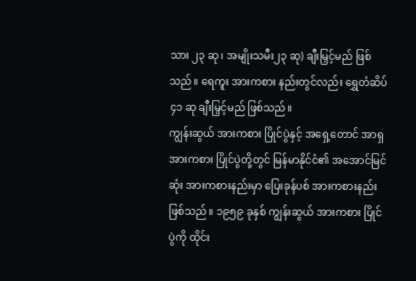သား ၂၃ ဆု၊ အမျိုးသမီး၂၃ ဆု) ချီးမြှင့်မည် ဖြစ်သည်။ ရေကူး အားကစား နည်းတွင်လည်း ရွှေတံဆိပ် ၄၁ ဆု ချီးမြှင့်မည် ဖြစ်သည်။
ကျွန်းဆွယ် အားကစား ပြိုင်ပွဲနှင့် အရှေ့တောင် အာရှ အားကစား ပြိုင်ပွဲတို့တွင် မြန်မာနိုင်ငံ၏ အအောင်မြင်ဆုံး အားကစားနည်းမှာ ပြေးခုန်ပစ် အားကစားနည်း ဖြစ်သည်။ ၁၉၅၉ ခုနှစ် ကျွန်းဆွယ် အားကစား ပြိုင်ပွဲကို ထိုင်း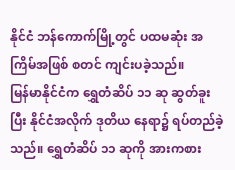နိုင်ငံ ဘန်ကောက်မြို့တွင် ပထမဆုံး အကြိမ်အဖြစ် စတင် ကျင်းပခဲ့သည်။
မြန်မာနိုင်ငံက ရွှေတံဆိပ် ၁၁ ဆု ဆွတ်ခူးပြီး နိုင်ငံအလိုက် ဒုတိယ နေရာ၌ ရပ်တည်ခဲ့သည်။ ရွှေတံဆိပ် ၁၁ ဆုကို အားကစား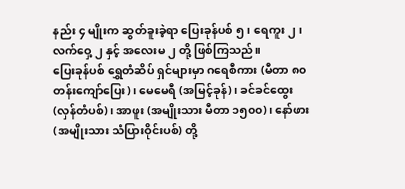နည်း ၄ မျိုးက ဆွတ်ခူးခဲ့ရာ ပြေးခုန်ပစ် ၅၊ ရေကူး ၂၊ လက်ဝှေ့ ၂ နှင့် အလေးမ ၂ တို့ ဖြစ်ကြသည်။
ပြေးခုန်ပစ် ရွှေတံဆိပ် ရှင်များမှာ ဂရေစီကား (မီတာ ၈၀ တန်းကျော်ပြေး)၊ မေမေရီ (အမြင့်ခုန်)၊ ခင်ခင်ထွေး (လှန်တံပစ်)၊ အာဖူး (အမျိုးသား မီတာ ၁၅၀၀)၊ နော်ဖား (အမျိုးသား သံပြားဝိုင်းပစ်) တို့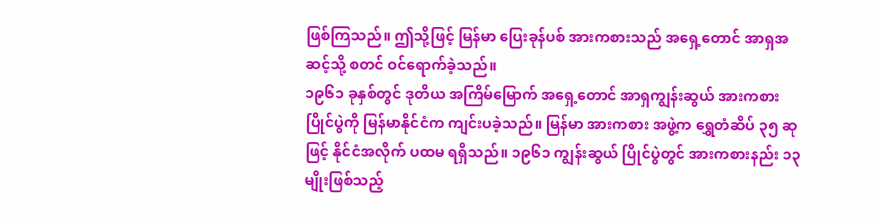ဖြစ်ကြသည်။ ဤသို့ဖြင့် မြန်မာ ပြေးခုန်ပစ် အားကစားသည် အရှေ့တောင် အာရှအဆင့်သို့ စတင် ဝင်ရောက်ခဲ့သည်။
၁၉၆၁ ခုနှစ်တွင် ဒုတိယ အကြိမ်မြောက် အရှေ့တောင် အာရှကျွန်းဆွယ် အားကစားပြိုင်ပွဲကို မြန်မာနိုင်ငံက ကျင်းပခဲ့သည်။ မြန်မာ အားကစား အဖွဲ့က ရွှေတံဆိပ် ၃၅ ဆုဖြင့် နိုင်ငံအလိုက် ပထမ ရရှိသည်။ ၁၉၆၁ ကျွန်းဆွယ် ပြိုင်ပွဲတွင် အားကစားနည်း ၁၃ မျိုးဖြစ်သည့်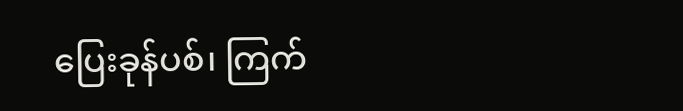ပြေးခုန်ပစ်၊ ကြက်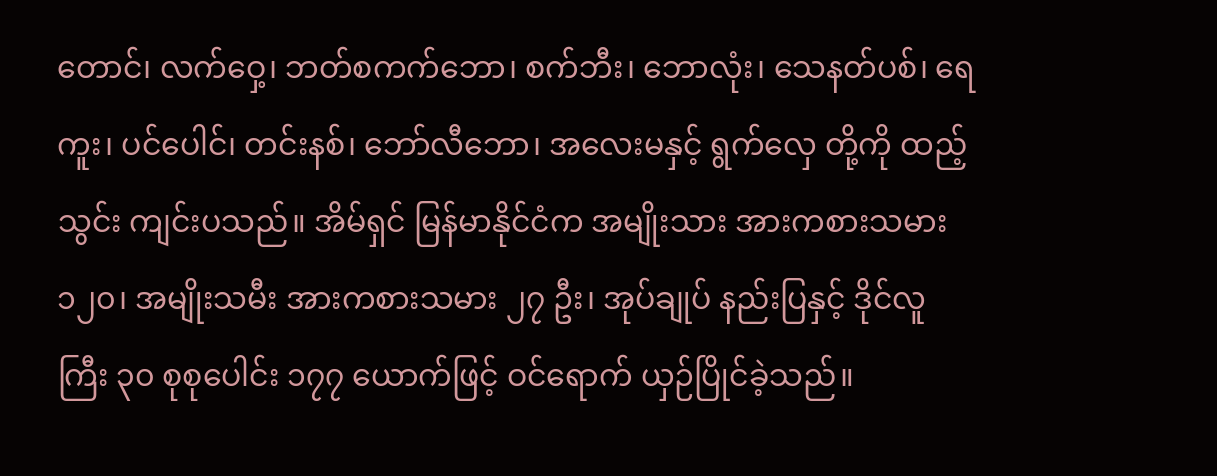တောင်၊ လက်ဝှေ့၊ ဘတ်စကက်ဘော၊ စက်ဘီး၊ ဘောလုံး၊ သေနတ်ပစ်၊ ရေကူး၊ ပင်ပေါင်၊ တင်းနစ်၊ ဘော်လီဘော၊ အလေးမနှင့် ရွက်လှေ တို့ကို ထည့်သွင်း ကျင်းပသည်။ အိမ်ရှင် မြန်မာနိုင်ငံက အမျိုးသား အားကစားသမား ၁၂၀၊ အမျိုးသမီး အားကစားသမား ၂၇ ဦး၊ အုပ်ချုပ် နည်းပြနှင့် ဒိုင်လူကြီး ၃၀ စုစုပေါင်း ၁၇၇ ယောက်ဖြင့် ဝင်ရောက် ယှဉ်ပြိုင်ခဲ့သည်။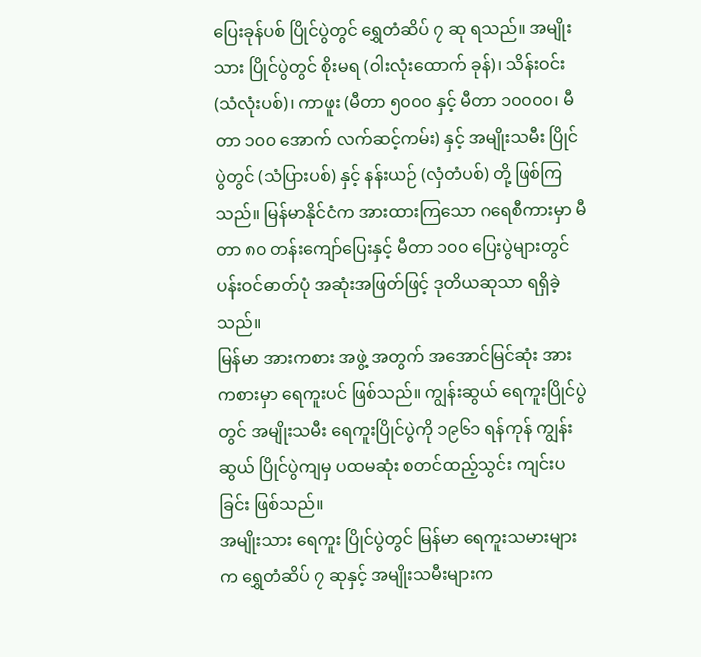ပြေးခုန်ပစ် ပြိုင်ပွဲတွင် ရွှေတံဆိပ် ၇ ဆု ရသည်။ အမျိုးသား ပြိုင်ပွဲတွင် စိုးမရ (ဝါးလုံးထောက် ခုန်)၊ သိန်းဝင်း (သံလုံးပစ်)၊ ကာဖူး (မီတာ ၅၀၀၀ နှင့် မီတာ ၁၀၀၀၀၊ မီတာ ၁၀၀ အောက် လက်ဆင့်ကမ်း) နှင့် အမျိုးသမီး ပြိုင်ပွဲတွင် (သံပြားပစ်) နှင့် နန်းယဉ် (လှံတံပစ်) တို့ ဖြစ်ကြသည်။ မြန်မာနိုင်ငံက အားထားကြသော ဂရေစီကားမှာ မီတာ ၈၀ တန်းကျော်ပြေးနှင့် မီတာ ၁၀၀ ပြေးပွဲများတွင် ပန်းဝင်ဓာတ်ပုံ အဆုံးအဖြတ်ဖြင့် ဒုတိယဆုသာ ရရှိခဲ့သည်။
မြန်မာ အားကစား အဖွဲ့ အတွက် အအောင်မြင်ဆုံး အားကစားမှာ ရေကူးပင် ဖြစ်သည်။ ကျွန်းဆွယ် ရေကူးပြိုင်ပွဲတွင် အမျိုးသမီး ရေကူးပြိုင်ပွဲကို ၁၉၆၁ ရန်ကုန် ကျွန်းဆွယ် ပြိုင်ပွဲကျမှ ပထမဆုံး စတင်ထည့်သွင်း ကျင်းပခြင်း ဖြစ်သည်။
အမျိုးသား ရေကူး ပြိုင်ပွဲတွင် မြန်မာ ရေကူးသမားများက ရွှေတံဆိပ် ၇ ဆုနှင့် အမျိုးသမီးများက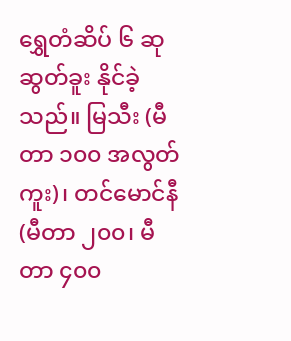ရွှေတံဆိပ် ၆ ဆု ဆွတ်ခူး နိုင်ခဲ့သည်။ မြသီး (မီတာ ၁၀၀ အလွတ်ကူး)၊ တင်မောင်နီ (မီတာ ၂၀၀၊ မီတာ ၄၀၀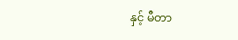နှင့် မီတာ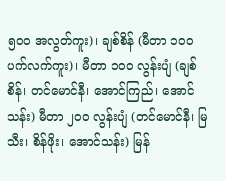၅၀၀ အလွတ်ကူး)၊ ချစ်စိန် (မီတာ ၁၀၀ ပက်လက်ကူး)၊ မီတာ ၁၀၀ လွန်းပျံ (ချစ်စိန်၊ တင်မောင်နီ၊ အောင်ကြည်၊ အောင်သန်း) မီတာ ၂၀၀ လွန်းပျံ (တင်မောင်နီ၊ မြသီး၊ စိန်ဖိုး၊ အောင်သန်း) မြန်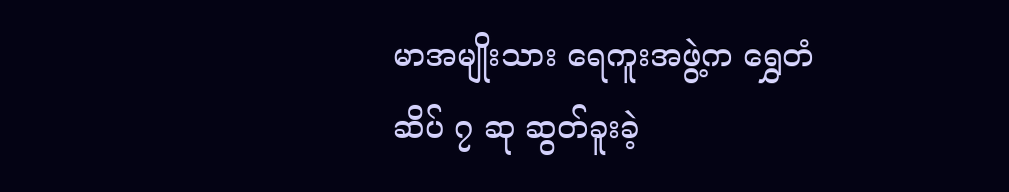မာအမျိုးသား ရေကူးအဖွဲ့က ရွှေတံဆိပ် ၇ ဆု ဆွတ်ခူးခဲ့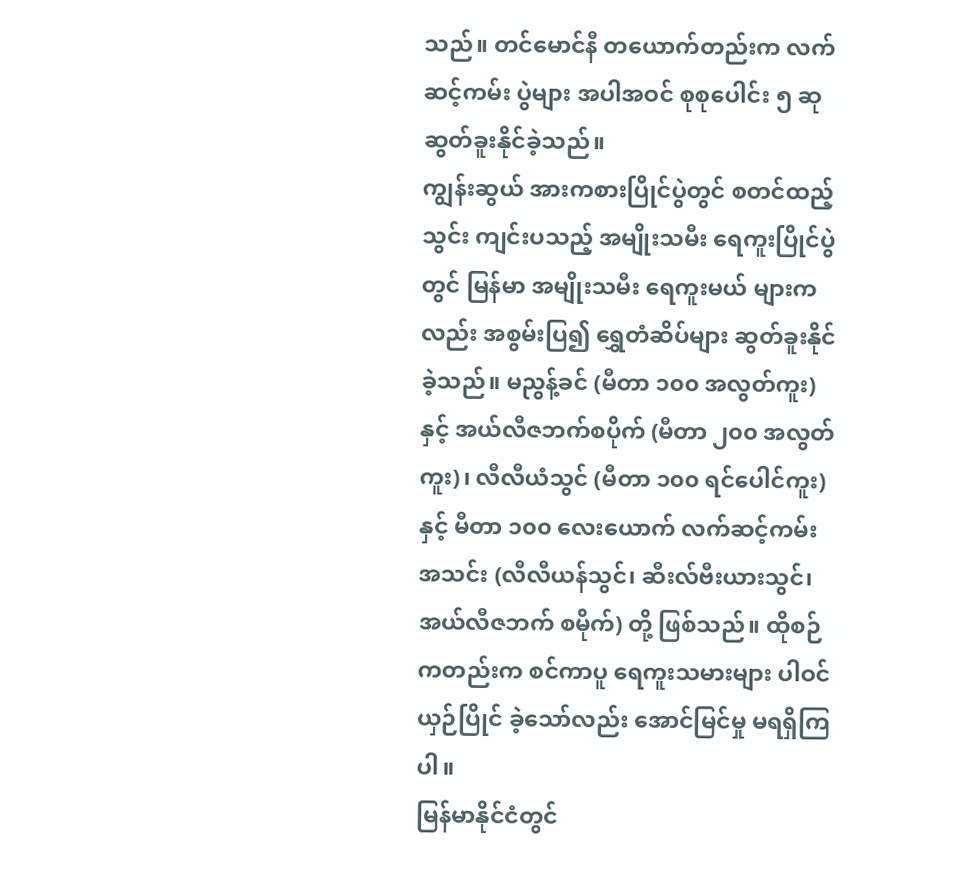သည်။ တင်မောင်နီ တယောက်တည်းက လက်ဆင့်ကမ်း ပွဲများ အပါအဝင် စုစုပေါင်း ၅ ဆု ဆွတ်ခူးနိုင်ခဲ့သည်။
ကျွန်းဆွယ် အားကစားပြိုင်ပွဲတွင် စတင်ထည့်သွင်း ကျင်းပသည့် အမျိုးသမီး ရေကူးပြိုင်ပွဲတွင် မြန်မာ အမျိုးသမီး ရေကူးမယ် များကလည်း အစွမ်းပြ၍ ရွှေတံဆိပ်များ ဆွတ်ခူးနိုင်ခဲ့သည်။ မညွန့်ခင် (မီတာ ၁၀၀ အလွတ်ကူး) နှင့် အယ်လီဇဘက်စပိုက် (မီတာ ၂၀၀ အလွတ်ကူး)၊ လီလီယံသွင် (မီတာ ၁၀၀ ရင်ပေါင်ကူး) နှင့် မီတာ ၁၀၀ လေးယောက် လက်ဆင့်ကမ်း အသင်း (လီလီယန်သွင်၊ ဆီးလ်ဗီးယားသွင်၊ အယ်လီဇဘက် စမိုက်) တို့ ဖြစ်သည်။ ထိုစဉ် ကတည်းက စင်ကာပူ ရေကူးသမားများ ပါဝင်ယှဉ်ပြိုင် ခဲ့သော်လည်း အောင်မြင်မှု မရရှိကြပါ။
မြန်မာနိုင်ငံတွင်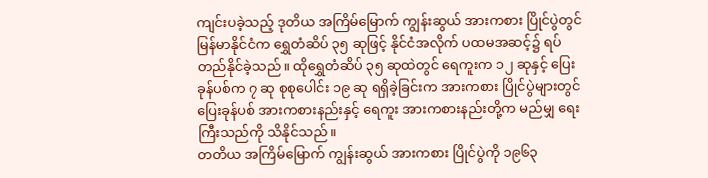ကျင်းပခဲ့သည့် ဒုတိယ အကြိမ်မြောက် ကျွန်းဆွယ် အားကစား ပြိုင်ပွဲတွင် မြန်မာနိုင်ငံက ရွှေတံဆိပ် ၃၅ ဆုဖြင့် နိုင်ငံအလိုက် ပထမအဆင့်၌ ရပ်တည်နိုင်ခဲ့သည်။ ထိုရွှေတံဆိပ် ၃၅ ဆုထဲတွင် ရေကူးက ၁၂ ဆုနှင့် ပြေးခုန်ပစ်က ၇ ဆု စုစုပေါင်း ၁၉ ဆု ရရှိခဲ့ခြင်းက အားကစား ပြိုင်ပွဲများတွင် ပြေးခုန်ပစ် အားကစားနည်းနှင့် ရေကူး အားကစားနည်းတို့က မည်မျှ ရေးကြီးသည်ကို သိနိုင်သည်။
တတိယ အကြိမ်မြောက် ကျွန်းဆွယ် အားကစား ပြိုင်ပွဲကို ၁၉၆၃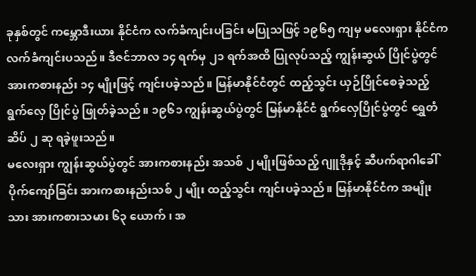ခုနှစ်တွင် ကမ္ဘောဒီးယား နိုင်ငံက လက်ခံကျင်းပခြင်း မပြုသဖြင့် ၁၉၆၅ ကျမှ မလေးရှား နိုင်ငံက လက်ခံကျင်းပသည်။ ဒီဇင်ဘာလ ၁၄ ရက်မှ ၂၁ ရက်အထိ ပြုလုပ်သည့် ကျွန်းဆွယ် ပြိုင်ပွဲတွင် အားကစားနည်း ၁၄ မျိုးဖြင့် ကျင်းပခဲ့သည်။ မြန်မာနိုင်ငံတွင် ထည့်သွင်း ယှဉ်ပြိုင်စေခဲ့သည့် ရွက်လှေ ပြိုင်ပွဲ ဖြုတ်ခဲ့သည်။ ၁၉၆၁ ကျွန်းဆွယ်ပွဲတွင် မြန်မာနိုင်ငံ ရွက်လှေပြိုင်ပွဲတွင် ရွှေတံဆိပ် ၂ ဆု ရခဲ့ဖူးသည်။
မလေးရှား ကျွန်းဆွယ်ပွဲတွင် အားကစားနည်း အသစ် ၂ မျိုးဖြစ်သည့် ဂျူဒိုနှင့် ဆီပက်ရာဂါခေါ် ပိုက်ကျော်ခြင်း အားကစားနည်းသစ် ၂ မျိုး ထည့်သွင်း ကျင်းပခဲ့သည်။ မြန်မာနိုင်ငံက အမျိုးသား အားကစားသမား ၆၃ ယောက်၊ အ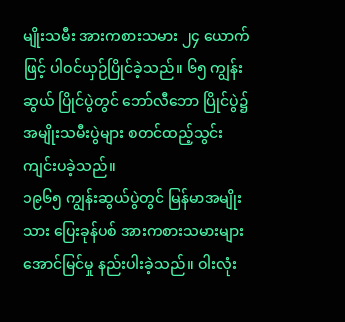မျိုးသမီး အားကစားသမား ၂၄ ယောက်ဖြင့် ပါဝင်ယှဉ်ပြိုင်ခဲ့သည်။ ၆၅ ကျွန်းဆွယ် ပြိုင်ပွဲတွင် ဘော်လီဘော ပြိုင်ပွဲ၌ အမျိုးသမီးပွဲများ စတင်ထည့်သွင်း ကျင်းပခဲ့သည်။
၁၉၆၅ ကျွန်းဆွယ်ပွဲတွင် မြန်မာအမျိုးသား ပြေးခုန်ပစ် အားကစားသမားများ အောင်မြင်မှု နည်းပါးခဲ့သည်။ ဝါးလုံး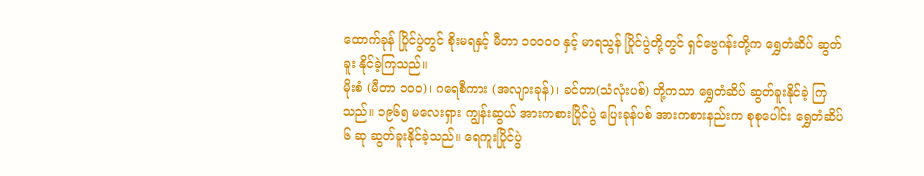ထောက်ခုန် ပြိုင်ပွဲတွင် စိုးမရနှင့် မီတာ ၁၀၀၀၀ နှင့် မာရသွန် ပြိုင်ပွဲတို့တွင် ရှင်ဗွေဂန်းတို့က ရွှေတံဆိပ် ဆွတ်ခူး နိုင်ခဲ့ကြသည်။
မိုးစံ (မီတာ ၁၀၀)၊ ဂရေစီကား (အလျားခုန်)၊ ခင်တာ(သံလုံးပစ်) တို့ကသာ ရွှေတံဆိပ် ဆွတ်ခူးနိုင်ခဲ့ ကြသည်။ ၁၉၆၅ မလေးရှား ကျွန်းဆွယ် အားကစားပြိုင်ပွဲ ပြေးခုန်ပစ် အားကစားနည်းက စုစုပေါင်း ရွှေတံဆိပ် ၆ ဆု ဆွတ်ခူးနိုင်ခဲ့သည်။ ရေကူးပြိုင်ပွဲ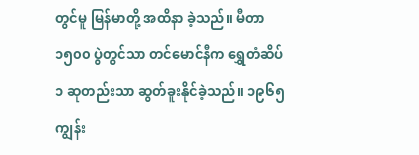တွင်မူ မြန်မာတို့ အထိနာ ခဲ့သည်။ မီတာ ၁၅၀၀ ပွဲတွင်သာ တင်မောင်နီက ရွှေတံဆိပ် ၁ ဆုတည်းသာ ဆွတ်ခူးနိုင်ခဲ့သည်။ ၁၉၆၅ ကျွန်း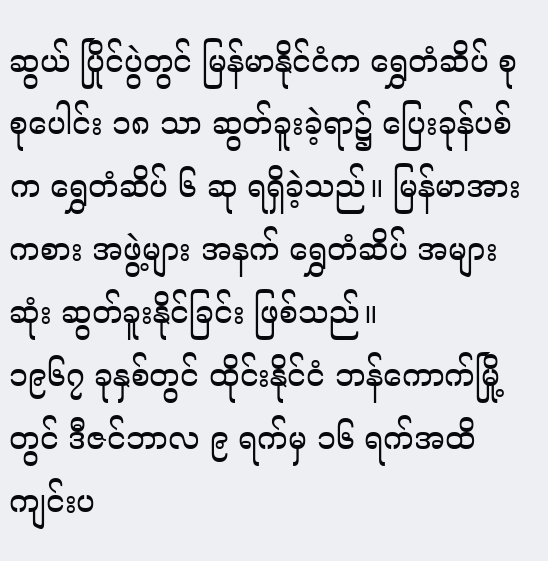ဆွယ် ပြိုင်ပွဲတွင် မြန်မာနိုင်ငံက ရွှေတံဆိပ် စုစုပေါင်း ၁၈ သာ ဆွတ်ခူးခဲ့ရာ၌ ပြေးခုန်ပစ်က ရွှေတံဆိပ် ၆ ဆု ရရှိခဲ့သည်။ မြန်မာအားကစား အဖွဲ့များ အနက် ရွှေတံဆိပ် အများဆုံး ဆွတ်ခူးနိုင်ခြင်း ဖြစ်သည်။
၁၉၆၇ ခုနှစ်တွင် ထိုင်းနိုင်ငံ ဘန်ကောက်မြို့တွင် ဒီဇင်ဘာလ ၉ ရက်မှ ၁၆ ရက်အထိ ကျင်းပ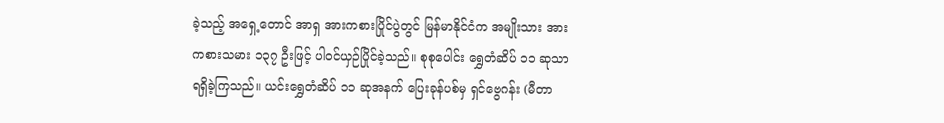ခဲ့သည့် အရှေ့တောင် အာရှ အားကစားပြိုင်ပွဲတွင် မြန်မာနိုင်ငံက အမျိုးသား အားကစားသမား ၁၃၇ ဦးဖြင့် ပါဝင်ယှဉ်ပြိုင်ခဲ့သည်။ စုစုပေါင်း ရွှေတံဆိပ် ၁၁ ဆုသာ ရရှိခဲ့ကြသည်။ ယင်းရွှေတံဆိပ် ၁၁ ဆုအနက် ပြေးခုန်ပစ်မှ ရှင်ဗွေဂန်း (မီတာ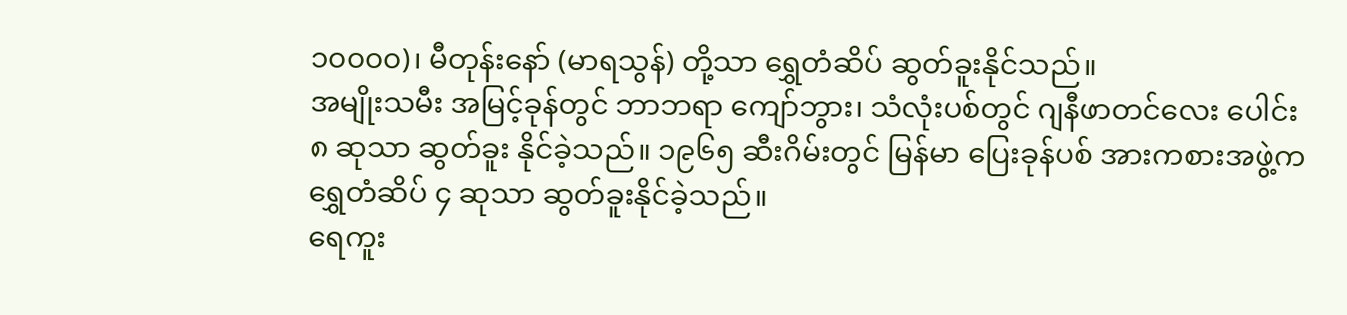၁၀၀၀၀)၊ မီတုန်းနော် (မာရသွန်) တို့သာ ရွှေတံဆိပ် ဆွတ်ခူးနိုင်သည်။
အမျိုးသမီး အမြင့်ခုန်တွင် ဘာဘရာ ကျော်ဘွား၊ သံလုံးပစ်တွင် ဂျနီဖာတင်လေး ပေါင်း ၈ ဆုသာ ဆွတ်ခူး နိုင်ခဲ့သည်။ ၁၉၆၅ ဆီးဂိမ်းတွင် မြန်မာ ပြေးခုန်ပစ် အားကစားအဖွဲ့က ရွှေတံဆိပ် ၄ ဆုသာ ဆွတ်ခူးနိုင်ခဲ့သည်။
ရေကူး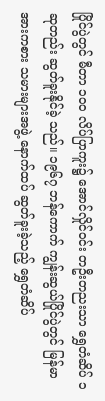ပြိုင်ပွဲတွင် မီတာ ၁၀၀ လိပ်ပြာကူး၌ အောင်လှိုင်ဝင်း တဦးတညးသာ ရွှေတံဆိပ် ၁ ဆုတည်း ဆွတ်ခူးနိုင်ခဲ့ သည်။ ၁၉၆၇ ဘန်ကောက် ကျွန်းဆွယ်ပြိုင်ပွဲတွင် မြန်မာအားကစား သမားများအဖွဲ့ နောက်ထပ် ဆွတ်ခူးခဲ့သည့် ရွှေတံဆိပ်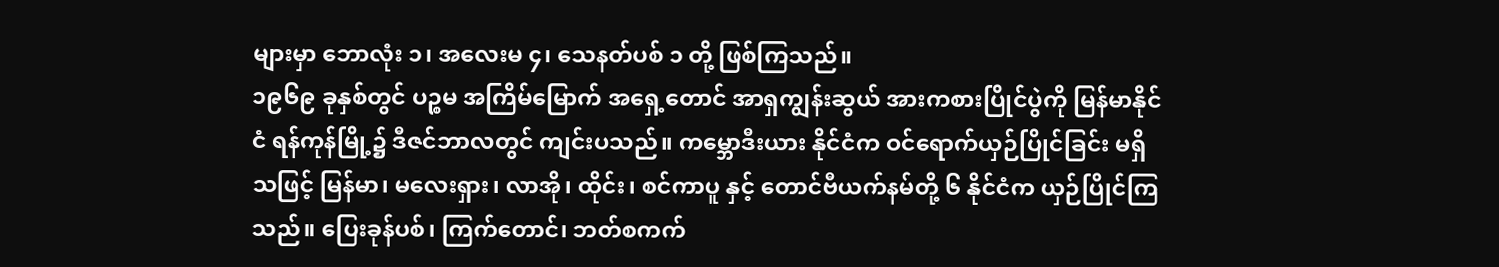များမှာ ဘောလုံး ၁၊ အလေးမ ၄၊ သေနတ်ပစ် ၁ တို့ ဖြစ်ကြသည်။
၁၉၆၉ ခုနှစ်တွင် ပဉ္စမ အကြိမ်မြောက် အရှေ့တောင် အာရှကျွန်းဆွယ် အားကစားပြိုင်ပွဲကို မြန်မာနိုင်ငံ ရန်ကုန်မြို့၌ ဒီဇင်ဘာလတွင် ကျင်းပသည်။ ကမ္ဘောဒီးယား နိုင်ငံက ဝင်ရောက်ယှဉ်ပြိုင်ခြင်း မရှိသဖြင့် မြန်မာ၊ မလေးရှား၊ လာအို၊ ထိုင်း၊ စင်ကာပူ နှင့် တောင်ဗီယက်နမ်တို့ ၆ နိုင်ငံက ယှဉ်ပြိုင်ကြသည်။ ပြေးခုန်ပစ်၊ ကြက်တောင်၊ ဘတ်စကက်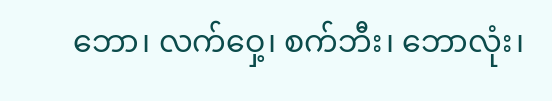ဘော၊ လက်ဝှေ့၊ စက်ဘီး၊ ဘောလုံး၊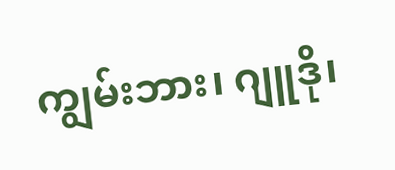ကျွမ်းဘား၊ ဂျူဒို၊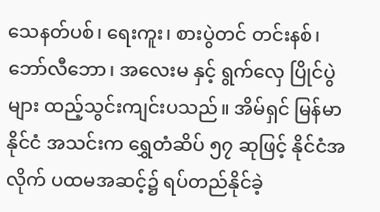သေနတ်ပစ်၊ ရေးကူး၊ စားပွဲတင် တင်းနစ်၊ ဘော်လီဘော၊ အလေးမ နှင့် ရွက်လှေ ပြိုင်ပွဲများ ထည့်သွင်းကျင်းပသည်။ အိမ်ရှင် မြန်မာနိုင်ငံ အသင်းက ရွှေတံဆိပ် ၅၇ ဆုဖြင့် နိုင်ငံအလိုက် ပထမအဆင့်၌ ရပ်တည်နိုင်ခဲ့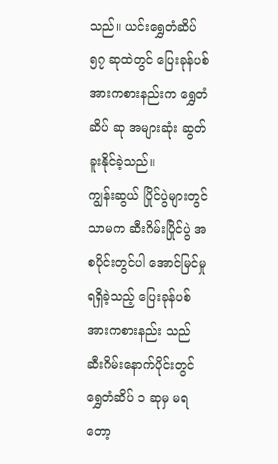သည်။ ယင်းရွှေတံဆိပ် ၅၇ ဆုထဲတွင် ပြေးခုန်ပစ် အားကစားနည်းက ရွှေတံဆိပ် ဆု အများဆုံး ဆွတ်ခူးနိုင်ခဲ့သည်။
ကျွန်းဆွယ် ပြိုင်ပွဲများတွင် သာမက ဆီးဂိမ်းပြိုင်ပွဲ အစပိုင်းတွင်ပါ အောင်မြင်မှု ရရှိခဲ့သည့် ပြေးခုန်ပစ် အားကစားနည်း သည် ဆီးဂိမ်းနောက်ပိုင်းတွင် ရွှေတံဆိပ် ၁ ဆုမှ မရတော့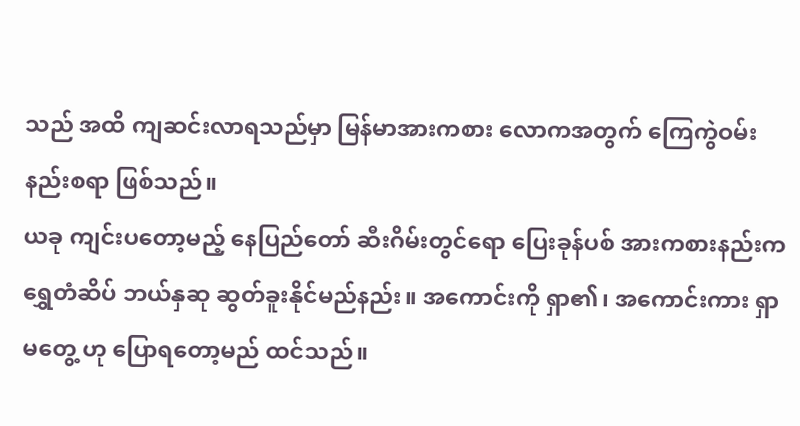သည် အထိ ကျဆင်းလာရသည်မှာ မြန်မာအားကစား လောကအတွက် ကြေကွဲဝမ်းနည်းစရာ ဖြစ်သည်။
ယခု ကျင်းပတော့မည့် နေပြည်တော် ဆီးဂိမ်းတွင်ရော ပြေးခုန်ပစ် အားကစားနည်းက ရွှေတံဆိပ် ဘယ်နှဆု ဆွတ်ခူးနိုင်မည်နည်း။ အကောင်းကို ရှာ၏၊ အကောင်းကား ရှာမတွေ့ ဟု ပြောရတော့မည် ထင်သည်။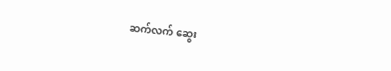ဆက်လက် ဆွေး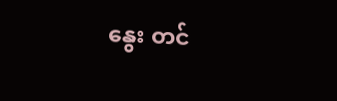နွေး တင်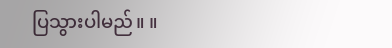ပြသွားပါမည်။ ။